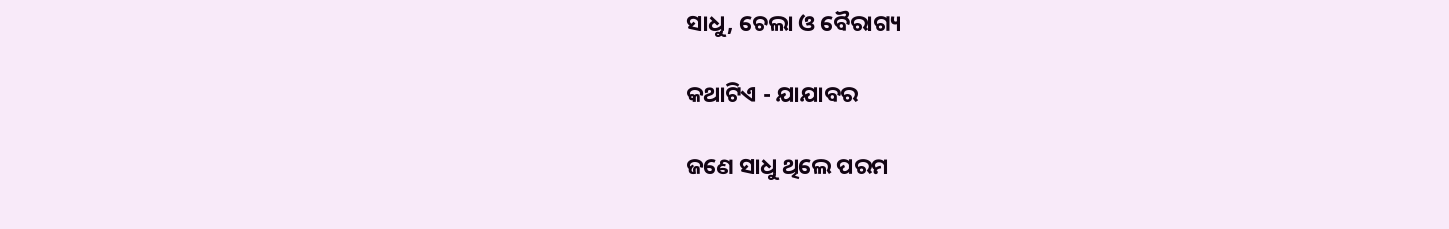ସାଧୁ, ଚେଲା ଓ ବୈରାଗ୍ୟ

କଥାଟିଏ - ଯାଯାବର

ଜଣେ ସାଧୁ ଥିଲେ ପରମ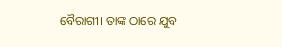ବୈରାଗୀ। ତାଙ୍କ ଠ‌ାରେ ଯୁବ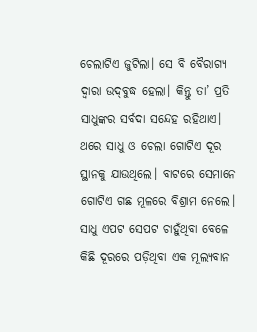ଚେଲାଟିଏ ଜୁଟିଲା। ସେ ବି ବୈରାଗ୍ୟ ଦ୍ବାରା ଉଦ୍‌ବୁଦ୍ଧ ହେଲା। କିନ୍ତୁ ତା’ ପ୍ରତି ସାଧୁଙ୍କର ସର୍ବଦା ସନ୍ଦେହ ରହିଥାଏ।
ଥରେ ସାଧୁ ଓ ଚେଲା ଗୋଟିଏ ଦୂର ସ୍ଥାନକୁ ଯାଉଥିଲେ। ବାଟରେ ସେମାନେ ଗୋଟିଏ ଗଛ ମୂଳରେ ବିଶ୍ରାମ ନେଲେ। ସାଧୁ ଏପଟ ସେପଟ ଚାହୁଁଥିବା ବେଳେ କିଛି ଦୂରରେ ପଡ଼ିଥିବା ଏକ ମୂଲ୍ୟବାନ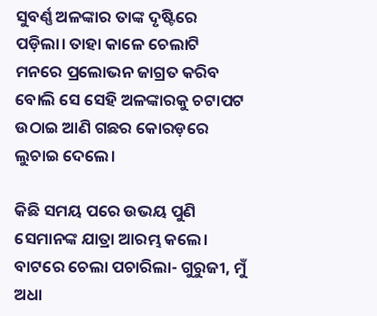ସୁବର୍ଣ୍ଣ ଅଳଙ୍କାର ତାଙ୍କ ଦୃଷ୍ଟିରେ ପଡ଼ିଲା। ତାହା କାଳେ ଚେଲାଟି ମନରେ ପ୍ରଲୋଭନ ଜାଗ୍ରତ କରିବ ବୋଲି ସେ ସେହି ଅଳଙ୍କାରକୁ ଚଟାପଟ ଉଠାଇ ଆଣି ଗଛର କୋରଡ଼ରେ ଲୁଚାଇ ଦେଲେ।

କିଛି ସମୟ ପରେ ଉଭୟ ପୁଣି ସେମାନଙ୍କ ଯାତ୍ରା ଆରମ୍ଭ କଲେ। ବାଟରେ ଚେଲା ପଚାରିଲା- ଗୁରୁଜୀ, ମୁଁ ଅଧା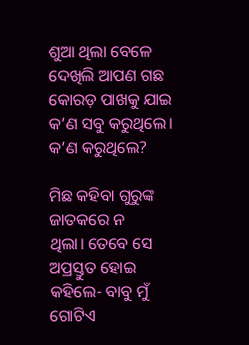ଶୁଆ ଥିଲା ବେଳେ ଦେଖିଲି ଆପଣ ଗଛ କୋରଡ଼ ପାଖକୁ ଯାଇ କ’ଣ ସବୁ କରୁଥିଲେ। କ’ଣ କରୁଥିଲେ?

ମିଛ କହିବା ଗୁରୁଙ୍କ ଜାତକରେ ନ ଥିଲା। ‌ତେବେ ସେ ଅପ୍ରସ୍ତୁତ ହୋଇ କହିଲେ- ବାବୁ ମୁଁ ଗୋଟିଏ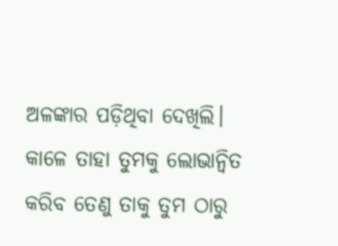ଅଳଙ୍କାର ପଡ଼ିଥିବା ଦେଖିଲି। କାଳେ ତାହା ତୁମକୁ ଲୋଭାନ୍ବିତ କରିବ ତେଣୁ ତାକୁ ତୁମ ଠାରୁ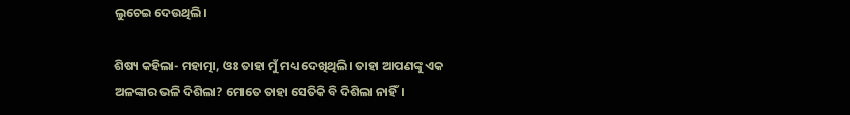ଲୁଚେଇ ଦେଉଥିଲି।

ଶିଷ୍ୟ କହିଲା- ମହାତ୍ମା, ଓଃ ତାହା ମୁଁ ମଧ୍ୟ ଦେଖିଥିଲି। ତାହା ଆପଣଙ୍କୁ ଏକ ଅଳଙ୍କାର ଭଳି ଦିଶିଲା? ମୋତେ ତାହା ସେତିକି ବି ଦିଶିଲା ନାହିଁ।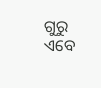ଗୁରୁ ଏବେ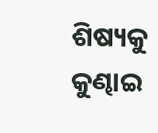ଶିଷ୍ୟକୁ କୁଣ୍ଢାଇ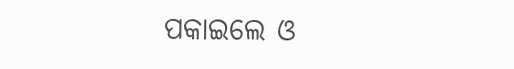ପକାଇଲେ ଓ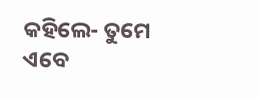କହିଲେ- ତୁମେ ଏବେ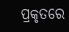ପ୍ରକୃତରେ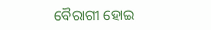ବୈରାଗୀ ହୋଇ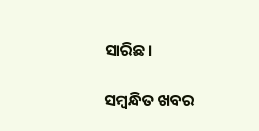ସାରିଛ।

ସମ୍ବନ୍ଧିତ ଖବର